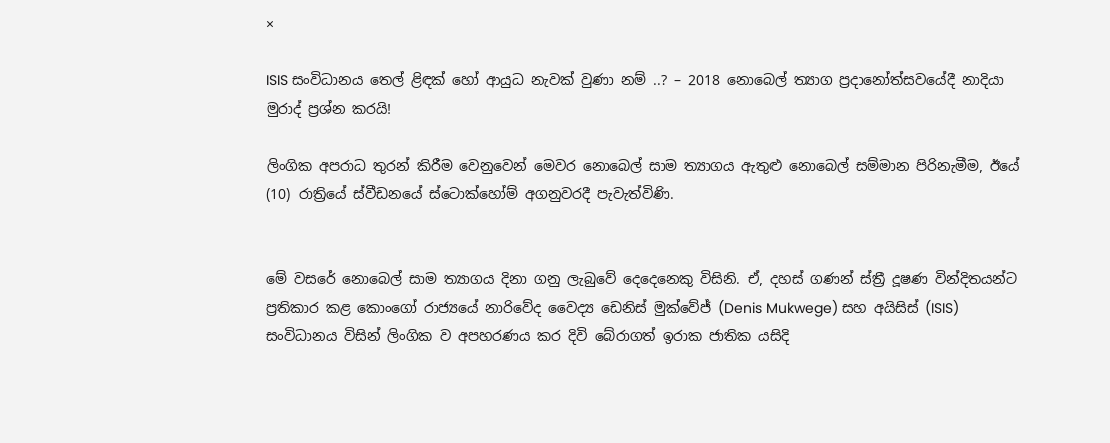×

ISIS සංවිධානය තෙල් ළිඳක් හෝ ආයුධ නැවක් වුණා නම් ..? – 2018 නොබෙල් ත්‍යාග ප්‍රදානෝත්සවයේදී නාදියා මුරාද් ප්‍රශ්න කරයි!

ලිංගික අපරාධ තුරන් කිරීම වෙනුවෙන් මෙවර නොබෙල් සාම ත්‍යාගය ඇතුළු නොබෙල් සම්මාන පිරිනැමීම, ඊයේ (10) රාත්‍රියේ ස්වීඩනයේ ස්ටොක්හෝම් අගනුවරදී පැවැත්විණි.


මේ වසරේ නොබෙල් සාම ත්‍යාගය දිනා ගනු ලැබුවේ දෙදෙනෙකු විසිනි. ඒ, දහස් ගණන් ස්ත්‍රී දූෂණ වින්දිතයන්ට ප්‍රතිකාර කළ කොංගෝ රාජ්‍යයේ නාරිවේද වෛද්‍ය ඩෙනිස් මුක්වේජ් (Denis Mukwege) සහ අයිසිස් (ISIS) සංවිධානය විසින් ලිංගික ව අපහරණය කර දිවි බේරාගත් ඉරාක ජාතික යසිදි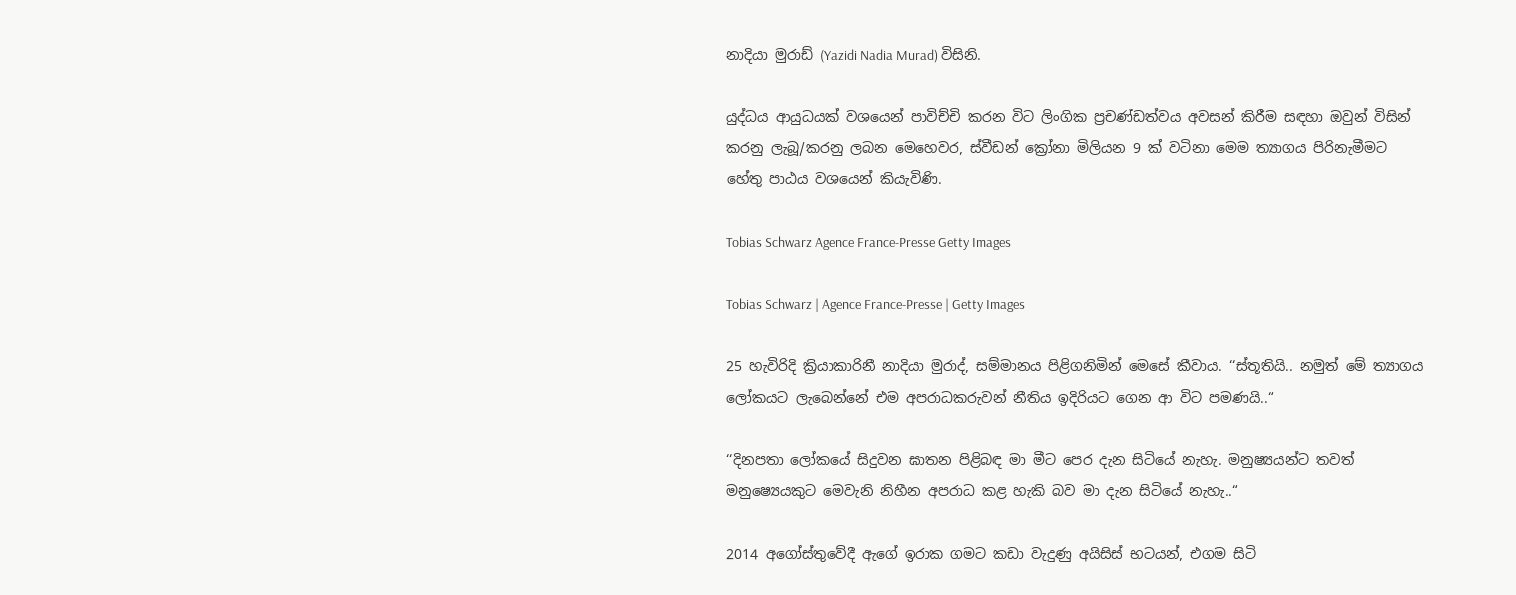නාදියා මුරාඩ් (Yazidi Nadia Murad) විසිනි.

යුද්ධය ආයුධයක් වශයෙන් පාවිච්චි කරන විට ලිංගික ප්‍රචණ්ඩත්වය අවසන් කිරීම සඳහා ඔවුන් විසින් කරනු ලැබූ/කරනු ලබන මෙහෙවර, ස්වීඩන් ක්‍රෝනා මිලියන 9 ක් වටිනා මෙම ත්‍යාගය පිරිනැමීමට හේතු පාඨය වශයෙන් කියැවිණි.

Tobias Schwarz Agence France-Presse Getty Images

Tobias Schwarz | Agence France-Presse | Getty Images

25 හැවිරිදි ක්‍රියාකාරිනී නාදියා මුරාද්, සම්මානය පිළිගනිමින් මෙසේ කීවාය. ‘‘ස්තූතියි.. නමුත් මේ ත්‍යාගය ලෝකයට ලැබෙන්නේ එම අපරාධකරුවන් නීතිය ඉදිරියට ගෙන ආ විට පමණයි..“

‘‘දිනපතා ලෝකයේ සිදුවන ඝාතන පිළිබඳ මා මීට පෙර දැන සිටියේ නැහැ. මනුෂ්‍යයන්ට තවත් මනුෂ්‍යෙයකුට මෙවැනි නිහීන අපරාධ කළ හැකි බව මා දැන සිටියේ නැහැ..“

2014 අගෝස්තුවේදී ඇගේ ඉරාක ගමට කඩා වැදුණු අයිසිස් භටයන්, එගම සිටි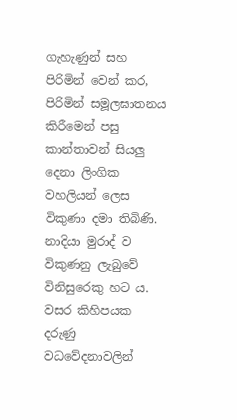ගැහැණුන් සහ පිරිමින් වෙන් කර, පිරිමින් සමූලඝාතනය කිරීමෙන් පසු කාන්තාවන් සියලු දෙනා ලිංගික වහලියන් ලෙස විකුණා දමා තිබිණි. නාදියා මුරාද් ව විකුණනු ලැබුවේ විනිසුරෙකු හට ය. වසර කිහිපයක දරුණු වධවේදනාවලින්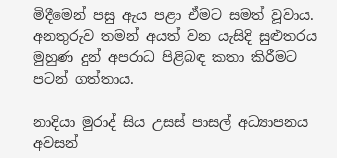මිදීමෙන් පසු ඇය පළා ඒමට සමත් වූවාය. අනතුරුව තමන් අයත් වන යැසිදි සුළුතරය මුහුණ දුන් අපරාධ පිළිබඳ කතා කිරීමට පටන් ගත්තාය.

නාදියා මුරාද් සිය උසස් පාසල් අධ්‍යාපනය අවසන්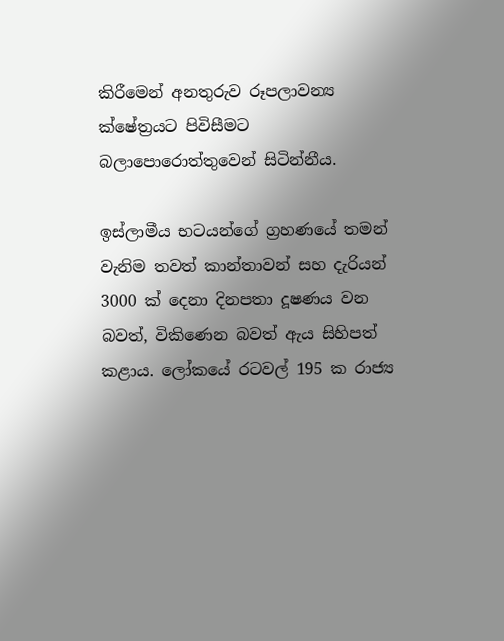කිරීමෙන් අනතුරුව රූපලාවන්‍ය ක්ෂේත්‍රයට පිවිසීමට බලාපොරොත්තුවෙන් සිටින්නීය.

ඉස්ලාමීය භටයන්ගේ ග්‍රහණයේ තමන් වැනිම තවත් කාන්තාවන් සහ දැරියන් 3000 ක් දෙනා දිනපතා දූෂණය වන බවත්, විකිණෙන බවත් ඇය සිහිපත් කළාය. ලෝකයේ රටවල් 195 ක රාජ්‍ය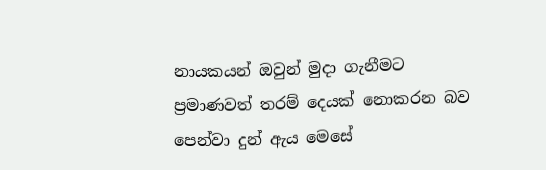නායකයන් ඔවුන් මුදා ගැනීමට ප්‍රමාණවත් තරම් දෙයක් නොකරන බව පෙන්වා දුන් ඇය මෙසේ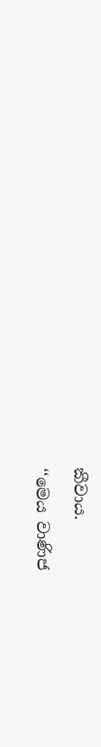කීවාය.

‘‘මෙය වාණිජ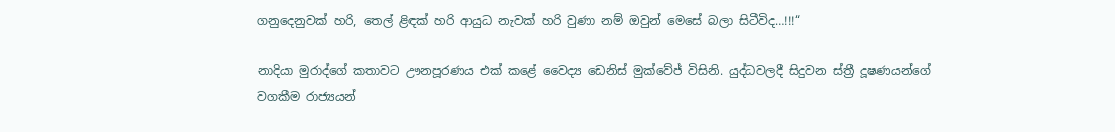ගනුදෙනුවක් හරි, තෙල් ළිඳක් හරි ආයුධ නැවක් හරි වුණා නම් ඔවුන් මෙසේ බලා සිටීවිද…!!!“

නාදියා මුරාද්ගේ කතාවට ඌනපූරණය එක් කළේ වෛද්‍ය ඩෙනිස් මුක්වේජ් විසිනි. යුද්ධවලදී සිදුවන ස්ත්‍රී දූෂණයන්ගේ වගකීම රාජ්‍යයන්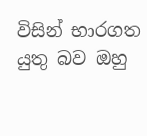විසින් භාරගත යුතු බව ඔහු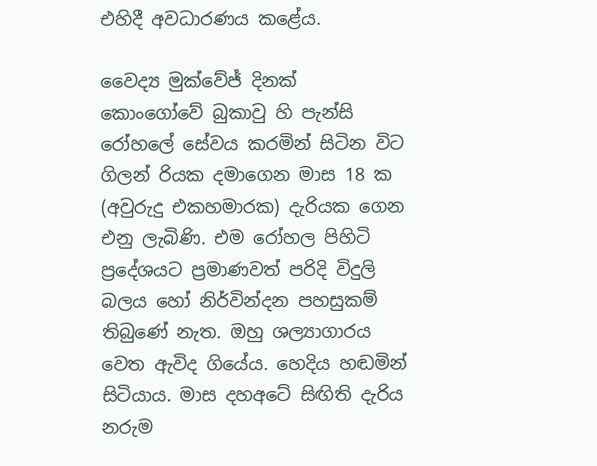එහිදී අවධාරණය කළේය.

වෛද්‍ය මුක්වේජ් දිනක් කොංගෝවේ බුකාවු හි පැන්සි රෝහලේ සේවය කරමින් සිටින විට ගිලන් රියක දමාගෙන මාස 18 ක (අවුරුදු එකහමාරක) දැරියක ගෙන එනු ලැබිණි. එම රෝහල පිහිටි ප්‍රදේශයට ප්‍රමාණවත් පරිදි විදුලි බලය හෝ නිර්වින්දන පහසුකම් තිබුණේ නැත. ඔහු ශල්‍යාගාරය වෙත ඇවිද ගියේය. හෙදිය හඬමින් සිටියාය. මාස දහඅටේ සිඟිති දැරිය නරුම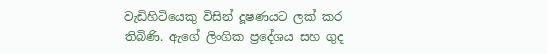වැඩිහිටියෙකු විසින් දූෂණයට ලක් කර තිබිණි. ඇගේ ලිංගික ප්‍රදේශය සහ ගුද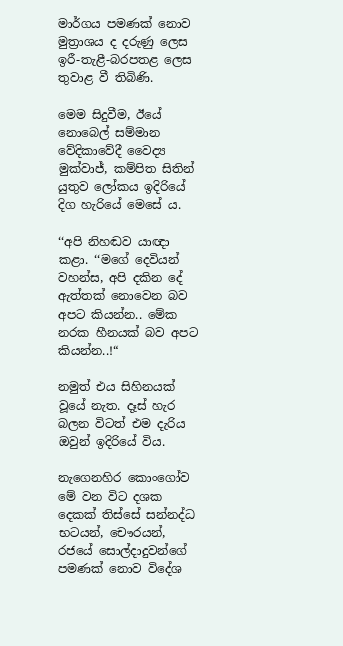මාර්ගය පමණක් නොව මුත්‍රාශය ද දරුණු ලෙස ඉරී-තැළී-බරපතළ ලෙස තුවාළ වී තිබිණි.

මෙම සිදුවීම, ඊයේ නොබෙල් සම්මාන වේදිකාවේදී වෛද්‍ය මුක්වාජ්, කම්පිත සිතින් යුතුව ලෝකය ඉදිරියේ දිග හැරියේ මෙසේ ය.

‘‘අපි නිහඬව යාඥා කළා. ‘‘මගේ දෙවියන් වහන්ස, අපි දකින දේ ඇත්තක් නොවෙන බව අපට කියන්න.. මේක නරක හීනයක් බව අපට කියන්න..!“

නමුත් එය සිහිනයක් වූයේ නැත. දෑස් හැර බලන විටත් එම දැරිය ඔවුන් ඉදිරියේ විය.

නැගෙනහිර කොංගෝව මේ වන විට දශක දෙකක් තිස්සේ සන්නද්ධ භටයන්, චෞරයන්, රජයේ සොල්දාදුවන්ගේ පමණක් නොව විදේශ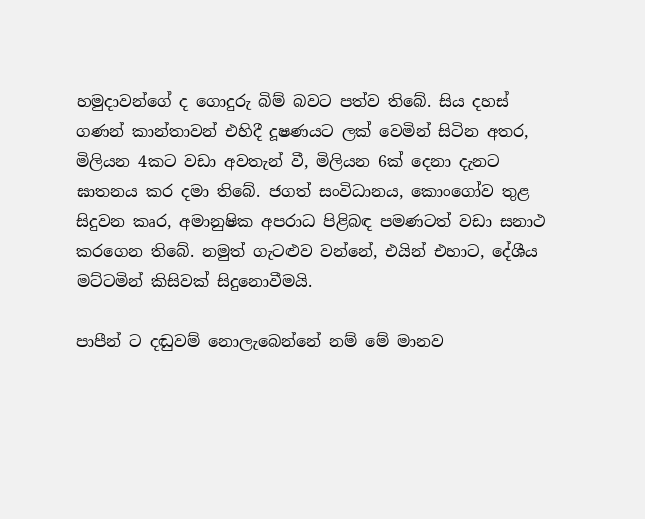හමුදාවන්ගේ ද ගොදුරු බිම් බවට පත්ව තිබේ. සිය දහස් ගණන් කාන්තාවන් එහිදී දූෂණයට ලක් වෙමින් සිටින අතර, මිලියන 4කට වඩා අවතැන් වී, මිලියන 6ක් දෙනා දැනට ඝාතනය කර දමා තිබේ. ජගත් සංවිධානය, කොංගෝව තුළ සිදුවන කෘර, අමානුෂික අපරාධ පිළිබඳ පමණටත් වඩා සනාථ කරගෙන තිබේ. නමුත් ගැටළුව වන්නේ, එයින් එහාට, දේශීය මට්ටමින් කිසිවක් සිදුනොවීමයි.

පාපීන් ට දඬුවම් නොලැබෙන්නේ නම් මේ මානව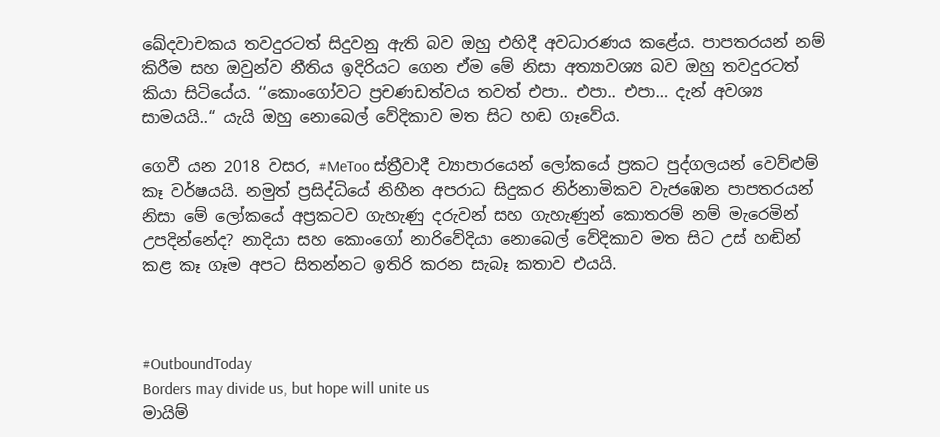ඛේදවාචකය තවදුරටත් සිදුවනු ඇති බව ඔහු එහිදී අවධාරණය කළේය. පාපතරයන් නම් කිරීම සහ ඔවුන්ව නීතිය ඉදිරියට ගෙන ඒම මේ නිසා අත්‍යාවශ්‍ය බව ඔහු තවදුරටත් කියා සිටියේය. ‘‘කොංගෝවට ප්‍රචණඩත්වය තවත් එපා.. එපා.. එපා… දැන් අවශ්‍ය සාමයයි..“ යැයි ඔහු නොබෙල් වේදිකාව මත සිට හඬ ගෑවේය.

ගෙවී යන 2018 වසර, #MeToo ස්ත්‍රීවාදී ව්‍යාපාරයෙන් ලෝකයේ ප්‍රකට පුද්ගලයන් වෙව්ළුම් කෑ වර්ෂයයි. නමුත් ප්‍රසිද්ධියේ නිහීන අපරාධ සිදුකර නිර්නාමිකව වැජඹෙන පාපතරයන් නිසා මේ ලෝකයේ අප්‍රකටව ගැහැණු දරුවන් සහ ගැහැණුන් කොතරම් නම් මැරෙමින් උපදින්නේද? නාදියා සහ කොංගෝ නාරිවේදියා නොබෙල් වේදිකාව මත සිට උස් හඬින් කළ කෑ ගෑම අපට සිතන්නට ඉතිරි කරන සැබෑ කතාව එයයි.



#OutboundToday
Borders may divide us, but hope will unite us
මායිම්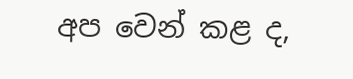අප වෙන් කළ ද,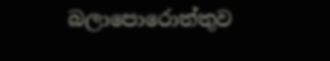බලාපොරොත්තුව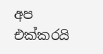අප එක්කරයි